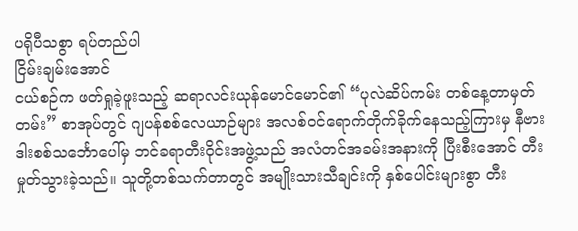ပရိုပီသစွာ ရပ်တည်ပါ
ငြိမ်းချမ်းအောင်
ငယ်စဉ်က ဖတ်ရှုခဲ့ဖူးသည့် ဆရာလင်းယုန်မောင်မောင်၏ “ပုလဲဆိပ်ကမ်း တစ်နေ့တာမှတ်တမ်း” စာအုပ်တွင် ဂျပန်စစ်လေယာဉ်များ အလစ်ဝင်ရောက်တိုက်ခိုက်နေသည့်ကြားမှ နီဗားဒါးစစ်သင်္ဘောပေါ်မှ ဘင်ခရာတီးဝိုင်းအဖွဲ့သည် အလံတင်အခမ်းအနားကို ပြီးစီးအောင် တီးမှုတ်သွားခဲ့သည်။ သူတို့တစ်သက်တာတွင် အမျိုးသားသီချင်းကို နှစ်ပေါင်းများစွာ တီး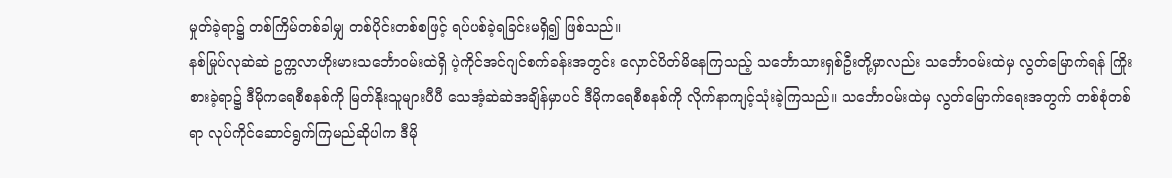မှုတ်ခဲ့ရာ၌ တစ်ကြိမ်တစ်ခါမျှ တစ်ပိုင်းတစ်စဖြင့် ရပ်ပစ်ခဲ့ရခြင်းမရှိ၍ ဖြစ်သည်။
နစ်မြုပ်လုဆဲဆဲ ဥက္ကလာဟိုးမားသင်္ဘောဝမ်းထဲရှိ ပဲ့ကိုင်အင်ဂျင်စက်ခန်းအတွင်း လှောင်ပိတ်မိနေကြသည့် သင်္ဘောသားရှစ်ဦးတို့မှာလည်း သင်္ဘောဝမ်းထဲမှ လွတ်မြောက်ရန် ကြိုးစားခဲ့ရာ၌ ဒီမိုကရေစီစနစ်ကို မြတ်နိုးသူများပီပီ သေအံ့ဆဲဆဲအချိန်မှာပင် ဒီမိုကရေစီစနစ်ကို လိုက်နာကျင့်သုံးခဲ့ကြသည်။ သင်္ဘောဝမ်းထဲမှ လွတ်မြောက်ရေးအတွက် တစ်စုံတစ်ရာ လုပ်ကိုင်ဆောင်ရွက်ကြမည်ဆိုပါက ဒီမို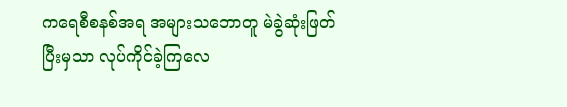ကရေစီစနစ်အရ အများသဘောတူ မဲခွဲဆုံးဖြတ်ပြီးမှသာ လုပ်ကိုင်ခဲ့ကြလေ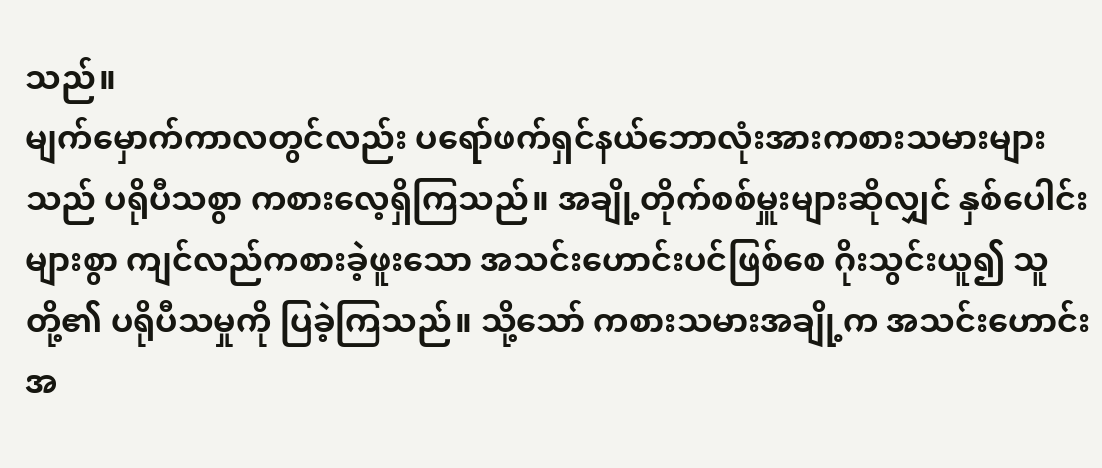သည်။
မျက်မှောက်ကာလတွင်လည်း ပရော်ဖက်ရှင်နယ်ဘောလုံးအားကစားသမားများသည် ပရိုပီသစွာ ကစားလေ့ရှိကြသည်။ အချို့တိုက်စစ်မှူးများဆိုလျှင် နှစ်ပေါင်းများစွာ ကျင်လည်ကစားခဲ့ဖူးသော အသင်းဟောင်းပင်ဖြစ်စေ ဂိုးသွင်းယူ၍ သူတို့၏ ပရိုပီသမှုကို ပြခဲ့ကြသည်။ သို့သော် ကစားသမားအချို့က အသင်းဟောင်းအ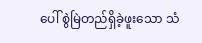ပေါ် စွဲမြဲတည်ရှိခဲ့ဖူးသော သံ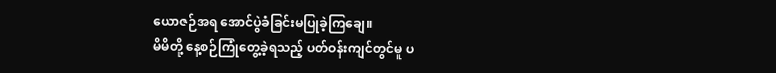ယောဇဉ်အရ အောင်ပွဲခံခြင်းမပြုခဲ့ကြချေ။
မိမိတို့ နေ့စဉ်ကြုံတွေ့ခဲ့ရသည့် ပတ်ဝန်းကျင်တွင်မူ ပ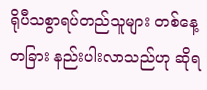ရိုပီသစွာရပ်တည်သူများ တစ်နေ့တခြား နည်းပါးလာသည်ဟု ဆိုရ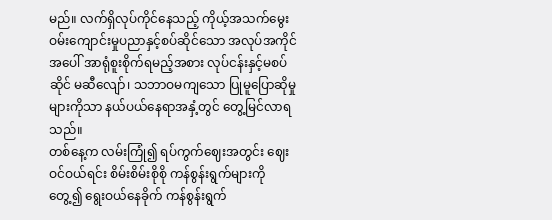မည်။ လက်ရှိလုပ်ကိုင်နေသည့် ကိုယ့်အသက်မွေးဝမ်းကျောင်းမှုပညာနှင့်စပ်ဆိုင်သော အလုပ်အကိုင်အပေါ် အာရုံစူးစိုက်ရမည့်အစား လုပ်ငန်းနှင့်မစပ်ဆိုင် မဆီလျော်၊ သဘာဝမကျသော ပြုမူပြောဆိုမှုများကိုသာ နယ်ပယ်နေရာအနှံ့တွင် တွေ့မြင်လာရသည်။
တစ်နေ့က လမ်းကြုံ၍ ရပ်ကွက်ဈေးအတွင်း ဈေးဝင်ဝယ်ရင်း စိမ်းစိမ်းစိုစို ကန်စွန်းရွက်များကို တွေ့၍ ရွေးဝယ်နေခိုက် ကန်စွန်းရွက်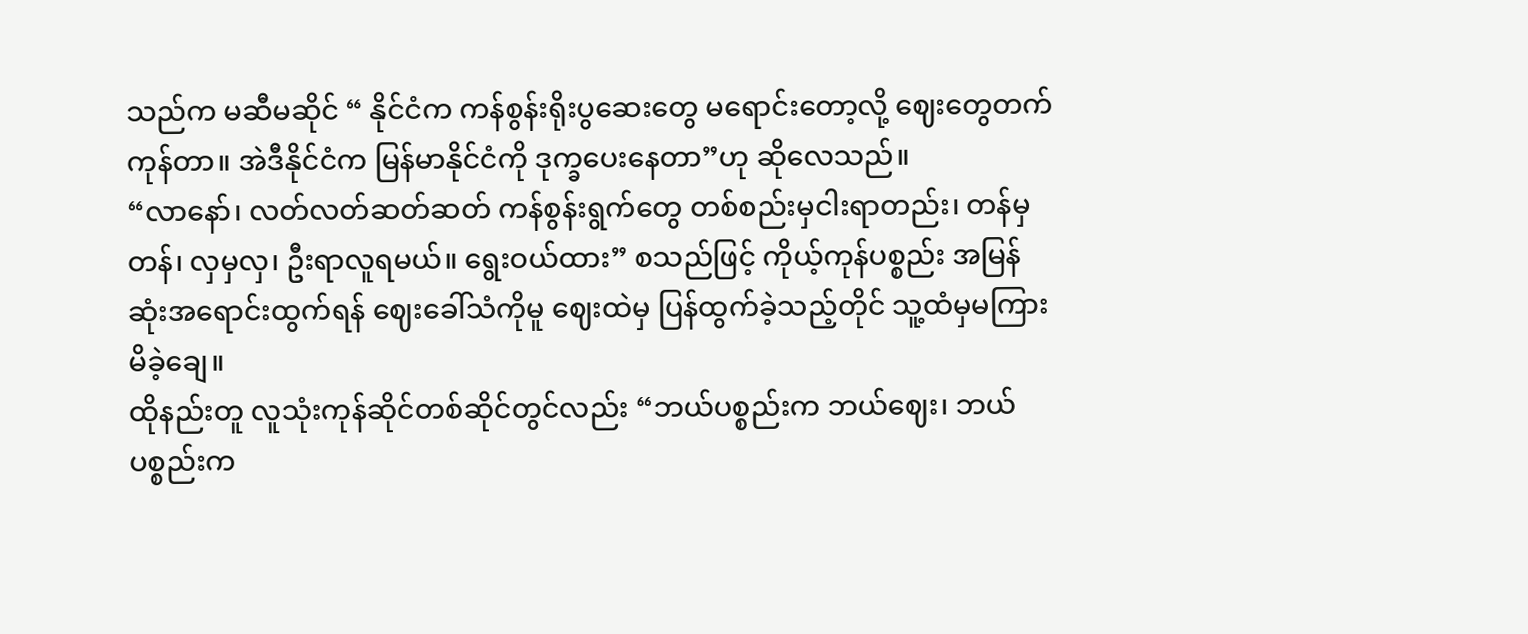သည်က မဆီမဆိုင် “ နိုင်ငံက ကန်စွန်းရိုးပွဆေးတွေ မရောင်းတော့လို့ ဈေးတွေတက်ကုန်တာ။ အဲဒီနိုင်ငံက မြန်မာနိုင်ငံကို ဒုက္ခပေးနေတာ”ဟု ဆိုလေသည်။
“လာနော်၊ လတ်လတ်ဆတ်ဆတ် ကန်စွန်းရွက်တွေ တစ်စည်းမှငါးရာတည်း၊ တန်မှတန်၊ လှမှလှ၊ ဦးရာလူရမယ်။ ရွေးဝယ်ထား” စသည်ဖြင့် ကိုယ့်ကုန်ပစ္စည်း အမြန်ဆုံးအရောင်းထွက်ရန် ဈေးခေါ်သံကိုမူ ဈေးထဲမှ ပြန်ထွက်ခဲ့သည့်တိုင် သူ့ထံမှမကြားမိခဲ့ချေ။
ထိုနည်းတူ လူသုံးကုန်ဆိုင်တစ်ဆိုင်တွင်လည်း “ဘယ်ပစ္စည်းက ဘယ်ဈေး၊ ဘယ်ပစ္စည်းက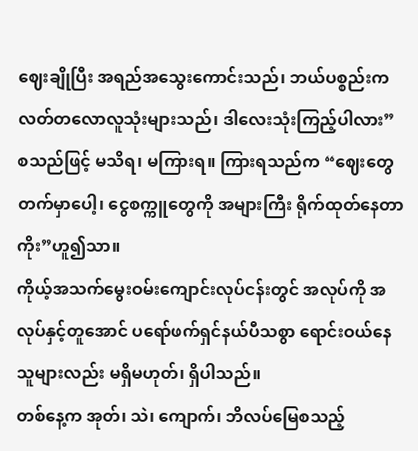ဈေးချိုပြီး အရည်အသွေးကောင်းသည်၊ ဘယ်ပစ္စည်းက လတ်တလောလူသုံးများသည်၊ ဒါလေးသုံးကြည့်ပါလား” စသည်ဖြင့် မသိရ၊ မကြားရ။ ကြားရသည်က “ဈေးတွေတက်မှာပေါ့၊ ငွေစက္ကူတွေကို အများကြီး ရိုက်ထုတ်နေတာကိုး”ဟူ၍သာ။
ကိုယ့်အသက်မွေးဝမ်းကျောင်းလုပ်ငန်းတွင် အလုပ်ကို အလုပ်နှင့်တူအောင် ပရော်ဖက်ရှင်နယ်ပီသစွာ ရောင်းဝယ်နေသူများလည်း မရှိမဟုတ်၊ ရှိပါသည်။
တစ်နေ့က အုတ်၊ သဲ၊ ကျောက်၊ ဘိလပ်မြေစသည့်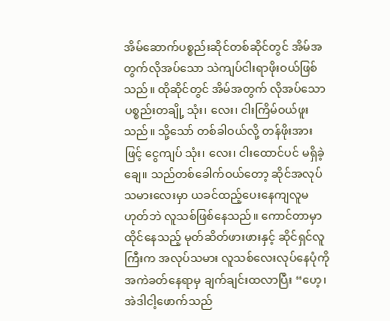အိမ်ဆောက်ပစ္စည်းဆိုင်တစ်ဆိုင်တွင် အိမ်အတွက်လိုအပ်သော သဲကျပ်ငါးရာဖိုးဝယ်ဖြစ်သည်။ ထိုဆိုင်တွင် အိမ်အတွက် လိုအပ်သောပစ္စည်းတချို့ သုံး၊ လေး၊ ငါးကြိမ်ဝယ်ဖူးသည်။ သို့သော် တစ်ခါဝယ်လို့ တန်ဖိုးအားဖြင့် ငွေကျပ် သုံး၊ လေး၊ ငါးထောင်ပင် မရှိခဲ့ချေ။ သည်တစ်ခေါက်ဝယ်တော့ ဆိုင်အလုပ်သမားလေးမှာ ယခင်ထည့်ပေးနေကျလူမဟုတ်ဘဲ လူသစ်ဖြစ်နေသည်။ ကောင်တာမှာ ထိုင်နေသည့် မုတ်ဆိတ်ဖားဖားနှင့် ဆိုင်ရှင်လူကြီးက အလုပ်သမား လူသစ်လေးလုပ်နေပုံကို အကဲခတ်နေရာမှ ချက်ချင်းထလာပြီး “ဟေ့၊ အဲဒါငါ့ဖောက်သည်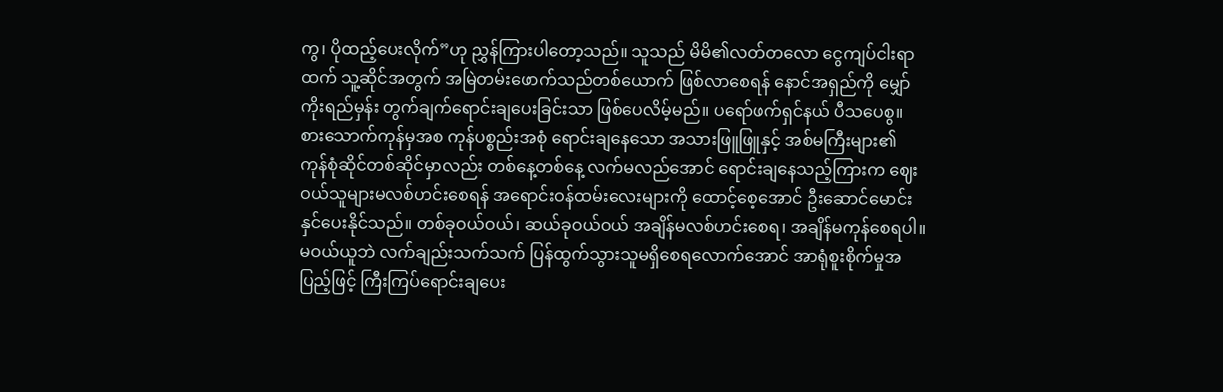ကွ၊ ပိုထည့်ပေးလိုက်”ဟု ညွှန်ကြားပါတော့သည်။ သူသည် မိမိ၏လတ်တလော ငွေကျပ်ငါးရာထက် သူ့ဆိုင်အတွက် အမြဲတမ်းဖောက်သည်တစ်ယောက် ဖြစ်လာစေရန် နောင်အရှည်ကို မျှော်ကိုးရည်မှန်း တွက်ချက်ရောင်းချပေးခြင်းသာ ဖြစ်ပေလိမ့်မည်။ ပရော်ဖက်ရှင်နယ် ပီသပေစွ။
စားသောက်ကုန်မှအစ ကုန်ပစ္စည်းအစုံ ရောင်းချနေသော အသားဖြူဖြူနှင့် အစ်မကြီးများ၏ ကုန်စုံဆိုင်တစ်ဆိုင်မှာလည်း တစ်နေ့တစ်နေ့ လက်မလည်အောင် ရောင်းချနေသည့်ကြားက ဈေးဝယ်သူများမလစ်ဟင်းစေရန် အရောင်းဝန်ထမ်းလေးများကို ထောင့်စေ့အောင် ဦးဆောင်မောင်းနှင်ပေးနိုင်သည်။ တစ်ခုဝယ်ဝယ်၊ ဆယ်ခုဝယ်ဝယ် အချိန်မလစ်ဟင်းစေရ၊ အချိန်မကုန်စေရပါ။ မဝယ်ယူဘဲ လက်ချည်းသက်သက် ပြန်ထွက်သွားသူမရှိစေရလောက်အောင် အာရုံစူးစိုက်မှုအပြည့်ဖြင့် ကြီးကြပ်ရောင်းချပေး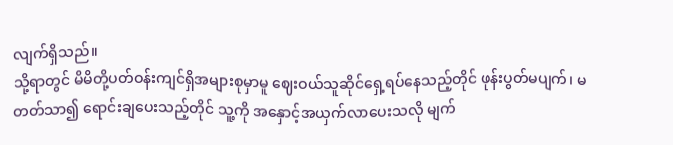လျက်ရှိသည်။
သို့ရာတွင် မိမိတို့ပတ်ဝန်းကျင်ရှိအများစုမှာမူ ဈေးဝယ်သူဆိုင်ရှေ့ရပ်နေသည့်တိုင် ဖုန်းပွတ်မပျက်၊ မတတ်သာ၍ ရောင်းချပေးသည့်တိုင် သူ့ကို အနှောင့်အယှက်လာပေးသလို မျက်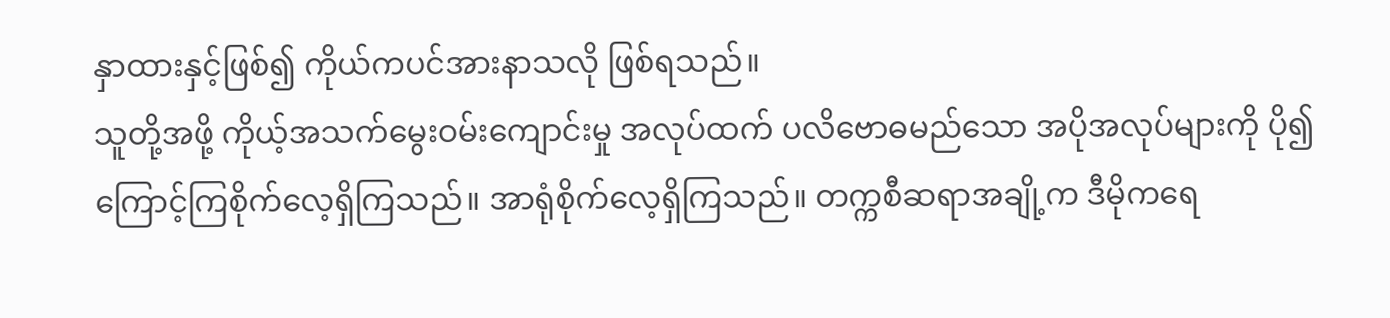နှာထားနှင့်ဖြစ်၍ ကိုယ်ကပင်အားနာသလို ဖြစ်ရသည်။
သူတို့အဖို့ ကိုယ့်အသက်မွေးဝမ်းကျောင်းမှု အလုပ်ထက် ပလိဗောဓမည်သော အပိုအလုပ်များကို ပို၍ကြောင့်ကြစိုက်လေ့ရှိကြသည်။ အာရုံစိုက်လေ့ရှိကြသည်။ တက္ကစီဆရာအချို့က ဒီမိုကရေ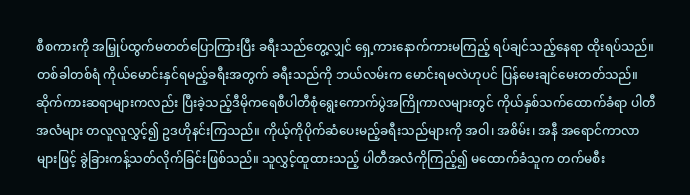စီစကားကို အမြှုပ်ထွက်မတတ်ပြောကြားပြီး ခရီးသည်တွေ့လျှင် ရှေ့ကားနောက်ကားမကြည့် ရပ်ချင်သည့်နေရာ ထိုးရပ်သည်။ တစ်ခါတစ်ရံ ကိုယ်မောင်းနှင်ရမည့်ခရီးအတွက် ခရီးသည်ကို ဘယ်လမ်းက မောင်းရမလဲဟုပင် ပြန်မေးချင်မေးတတ်သည်။
ဆိုက်ကားဆရာများကလည်း ပြီးခဲ့သည့်ဒီမိုကရေစီပါတီစုံရွေးကောက်ပွဲအကြိုကာလများတွင် ကိုယ်နှစ်သက်ထောက်ခံရာ ပါတီအလံများ တလူလူလွှင့်၍ ဥဒဟိုနင်းကြသည်။ ကိုယ့်ကိုပိုက်ဆံပေးမည့်ခရီးသည်များကို အဝါ၊ အစိမ်း၊ အနီ အရောင်ကာလာများဖြင့် ခွဲခြားကန့်သတ်လိုက်ခြင်းဖြစ်သည်။ သူလွှင့်ထူထားသည့် ပါတီအလံကိုကြည့်၍ မထောက်ခံသူက တက်မစီး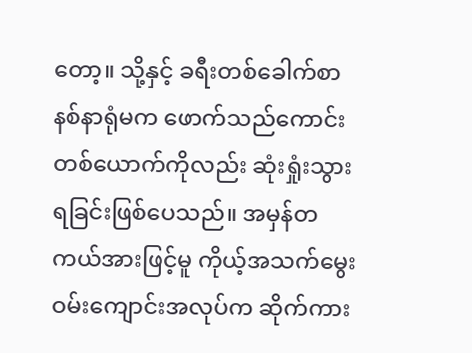တော့။ သို့နှင့် ခရီးတစ်ခေါက်စာနစ်နာရုံမက ဖောက်သည်ကောင်းတစ်ယောက်ကိုလည်း ဆုံးရှုံးသွားရခြင်းဖြစ်ပေသည်။ အမှန်တကယ်အားဖြင့်မူ ကိုယ့်အသက်မွေးဝမ်းကျောင်းအလုပ်က ဆိုက်ကား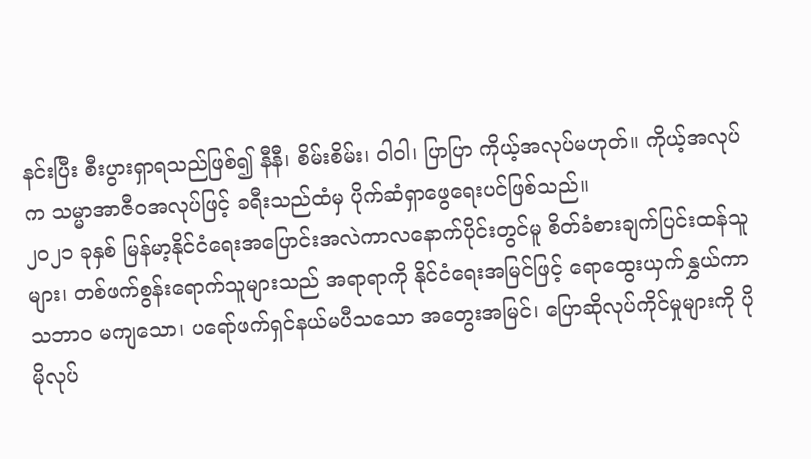နင်းပြီး စီးပွားရှာရသည်ဖြစ်၍ နီနီ၊ စိမ်းစိမ်း၊ ဝါဝါ၊ ပြာပြာ ကိုယ့်အလုပ်မဟုတ်။ ကိုယ့်အလုပ်က သမ္မာအာဇီဝအလုပ်ဖြင့် ခရီးသည်ထံမှ ပိုက်ဆံရှာဖွေရေးပင်ဖြစ်သည်။
၂၀၂၁ ခုနှစ် မြန်မာ့နိုင်ငံရေးအပြောင်းအလဲကာလနောက်ပိုင်းတွင်မူ စိတ်ခံစားချက်ပြင်းထန်သူများ၊ တစ်ဖက်စွန်းရောက်သူများသည် အရာရာကို နိုင်ငံရေးအမြင်ဖြင့် ရောထွေးယှက်နွှယ်ကာ သဘာဝ မကျသော၊ ပရော်ဖက်ရှင်နယ်မပီသသော အတွေးအမြင်၊ ပြောဆိုလုပ်ကိုင်မှုများကို ပိုမိုလုပ်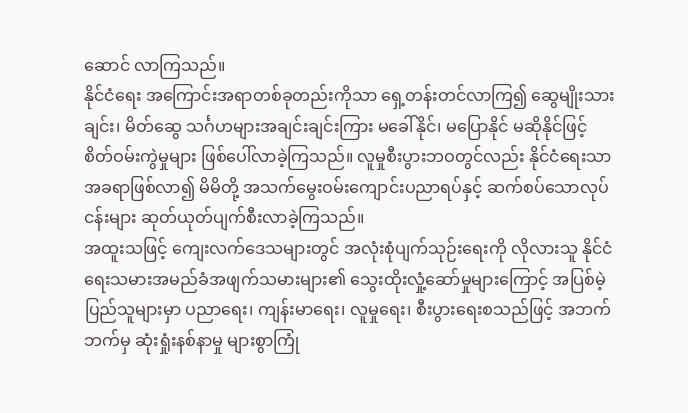ဆောင် လာကြသည်။
နိုင်ငံရေး အကြောင်းအရာတစ်ခုတည်းကိုသာ ရှေ့တန်းတင်လာကြ၍ ဆွေမျိုးသားချင်း၊ မိတ်ဆွေ သင်္ဂဟများအချင်းချင်းကြား မခေါ်နိုင်၊ မပြောနိုင် မဆိုနိုင်ဖြင့် စိတ်ဝမ်းကွဲမှုများ ဖြစ်ပေါ်လာခဲ့ကြသည်။ လူမှုစီးပွားဘဝတွင်လည်း နိုင်ငံရေးသာအခရာဖြစ်လာ၍ မိမိတို့ အသက်မွေးဝမ်းကျောင်းပညာရပ်နှင့် ဆက်စပ်သောလုပ်ငန်းများ ဆုတ်ယုတ်ပျက်စီးလာခဲ့ကြသည်။
အထူးသဖြင့် ကျေးလက်ဒေသများတွင် အလုံးစုံပျက်သုဉ်းရေးကို လိုလားသူ နိုင်ငံရေးသမားအမည်ခံအဖျက်သမားများ၏ သွေးထိုးလှုံ့ဆော်မှုများကြောင့် အပြစ်မဲ့ပြည်သူများမှာ ပညာရေး၊ ကျန်းမာရေး၊ လူမှုရေး၊ စီးပွားရေးစသည်ဖြင့် အဘက်ဘက်မှ ဆုံးရှုံးနစ်နာမှု များစွာကြုံ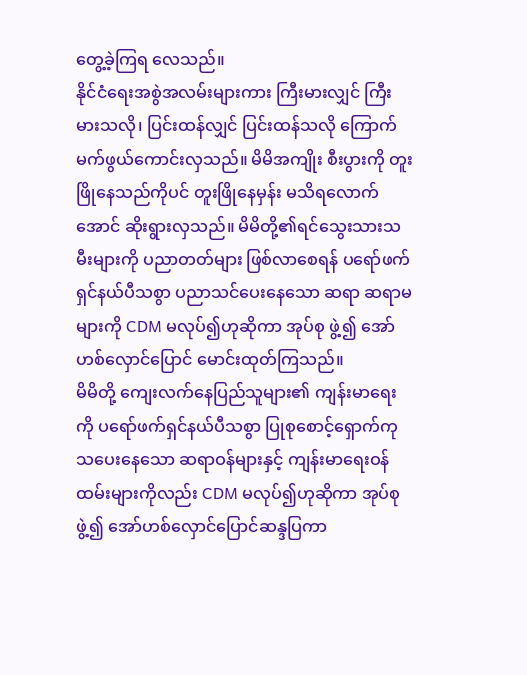တွေ့ခဲ့ကြရ လေသည်။
နိုင်ငံရေးအစွဲအလမ်းများကား ကြီးမားလျှင် ကြီးမားသလို၊ ပြင်းထန်လျှင် ပြင်းထန်သလို ကြောက်မက်ဖွယ်ကောင်းလှသည်။ မိမိအကျိုး စီးပွားကို တူးဖြိုနေသည်ကိုပင် တူးဖြိုနေမှန်း မသိရလောက်အောင် ဆိုးရွားလှသည်။ မိမိတို့၏ရင်သွေးသားသမီးများကို ပညာတတ်များ ဖြစ်လာစေရန် ပရော်ဖက်ရှင်နယ်ပီသစွာ ပညာသင်ပေးနေသော ဆရာ ဆရာမများကို CDM မလုပ်၍ဟုဆိုကာ အုပ်စု ဖွဲ့၍ အော်ဟစ်လှောင်ပြောင် မောင်းထုတ်ကြသည်။
မိမိတို့ ကျေးလက်နေပြည်သူများ၏ ကျန်းမာရေးကို ပရော်ဖက်ရှင်နယ်ပီသစွာ ပြုစုစောင့်ရှောက်ကုသပေးနေသော ဆရာဝန်များနှင့် ကျန်းမာရေးဝန်ထမ်းများကိုလည်း CDM မလုပ်၍ဟုဆိုကာ အုပ်စုဖွဲ့၍ အော်ဟစ်လှောင်ပြောင်ဆန္ဒပြကာ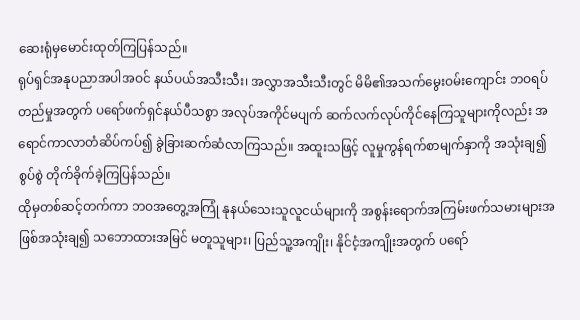ဆေးရုံမှမောင်းထုတ်ကြပြန်သည်။
ရုပ်ရှင်အနုပညာအပါအဝင် နယ်ပယ်အသီးသီး၊ အလွှာအသီးသီးတွင် မိမိ၏အသက်မွေးဝမ်းကျောင်း ဘဝရပ်တည်မှုအတွက် ပရော်ဖက်ရှင်နယ်ပီသစွာ အလုပ်အကိုင်မပျက် ဆက်လက်လုပ်ကိုင်နေကြသူများကိုလည်း အရောင်ကာလာတံဆိပ်ကပ်၍ ခွဲခြားဆက်ဆံလာကြသည်။ အထူးသဖြင့် လူမှုကွန်ရက်စာမျက်နှာကို အသုံးချ၍ စွပ်စွဲ တိုက်ခိုက်ခဲ့ကြပြန်သည်။
ထိုမှတစ်ဆင့်တက်ကာ ဘဝအတွေ့အကြုံ နုနယ်သေးသူလူငယ်များကို အစွန်းရောက်အကြမ်းဖက်သမားများအဖြစ်အသုံးချ၍ သဘောထားအမြင် မတူသူများ၊ ပြည်သူ့အကျိုး၊ နိုင်ငံ့အကျိုးအတွက် ပရော်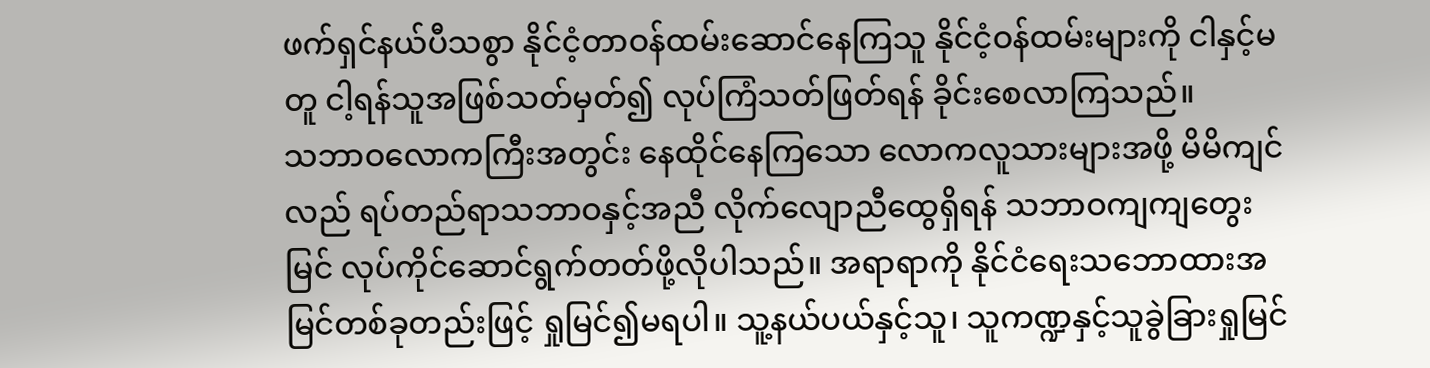ဖက်ရှင်နယ်ပီသစွာ နိုင်ငံ့တာဝန်ထမ်းဆောင်နေကြသူ နိုင်ငံ့ဝန်ထမ်းများကို ငါနှင့်မတူ ငါ့ရန်သူအဖြစ်သတ်မှတ်၍ လုပ်ကြံသတ်ဖြတ်ရန် ခိုင်းစေလာကြသည်။
သဘာဝလောကကြီးအတွင်း နေထိုင်နေကြသော လောကလူသားများအဖို့ မိမိကျင်လည် ရပ်တည်ရာသဘာဝနှင့်အညီ လိုက်လျောညီထွေရှိရန် သဘာဝကျကျတွေးမြင် လုပ်ကိုင်ဆောင်ရွက်တတ်ဖို့လိုပါသည်။ အရာရာကို နိုင်ငံရေးသဘောထားအမြင်တစ်ခုတည်းဖြင့် ရှုမြင်၍မရပါ။ သူ့နယ်ပယ်နှင့်သူ၊ သူကဏ္ဍနှင့်သူခွဲခြားရှုမြင်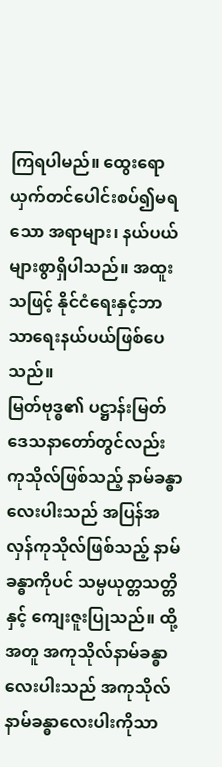ကြရပါမည်။ ထွေးရောယှက်တင်ပေါင်းစပ်၍မရသော အရာများ၊ နယ်ပယ်များစွာရှိပါသည်။ အထူးသဖြင့် နိုင်ငံရေးနှင့်ဘာသာရေးနယ်ပယ်ဖြစ်ပေသည်။
မြတ်ဗုဒ္ဓ၏ ပဋ္ဌာန်းမြတ်ဒေသနာတော်တွင်လည်း ကုသိုလ်ဖြစ်သည့် နာမ်ခန္ဓာလေးပါးသည် အပြန်အလှန်ကုသိုလ်ဖြစ်သည့် နာမ်ခန္ဓာကိုပင် သမ္ပယုတ္တသတ္တိနှင့် ကျေးဇူးပြုသည်။ ထို့အတူ အကုသိုလ်နာမ်ခန္ဓာလေးပါးသည် အကုသိုလ်နာမ်ခန္ဓာလေးပါးကိုသာ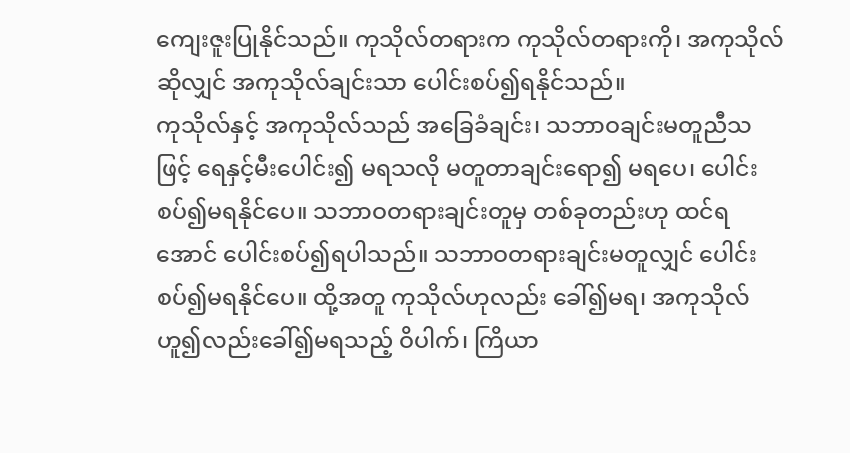ကျေးဇူးပြုနိုင်သည်။ ကုသိုလ်တရားက ကုသိုလ်တရားကို၊ အကုသိုလ်ဆိုလျှင် အကုသိုလ်ချင်းသာ ပေါင်းစပ်၍ရနိုင်သည်။
ကုသိုလ်နှင့် အကုသိုလ်သည် အခြေခံချင်း၊ သဘာဝချင်းမတူညီသဖြင့် ရေနှင့်မီးပေါင်း၍ မရသလို မတူတာချင်းရော၍ မရပေ၊ ပေါင်းစပ်၍မရနိုင်ပေ။ သဘာဝတရားချင်းတူမှ တစ်ခုတည်းဟု ထင်ရအောင် ပေါင်းစပ်၍ရပါသည်။ သဘာဝတရားချင်းမတူလျှင် ပေါင်းစပ်၍မရနိုင်ပေ။ ထို့အတူ ကုသိုလ်ဟုလည်း ခေါ်၍မရ၊ အကုသိုလ်ဟူ၍လည်းခေါ်၍မရသည့် ဝိပါက်၊ ကြိယာ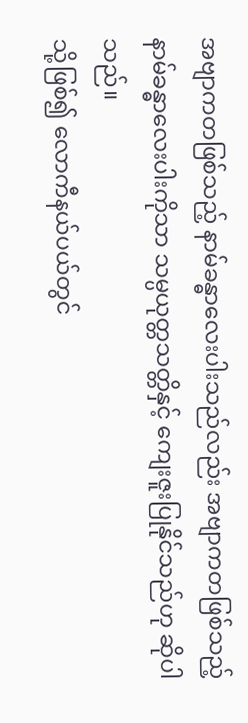အဗျာကတဖြစ်သည့် နာမ်ခန္ဓာလေးပါးသည်လည်း အဗျာကတဖြစ်သည့် နာမ်ခန္ဓာလေးပါးကိုသာ သမ္ပယုတ္တသတ္တိနှင့် ကျေးဇူးပြုနိုင်သည်ဟု ဆိုပါသည်။
သို့ဖြစ်၍ လောကီနယ်ပယ်တွင်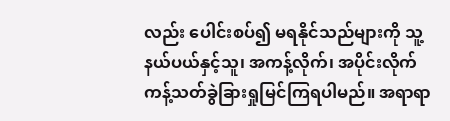လည်း ပေါင်းစပ်၍ မရနိုင်သည်များကို သူ့နယ်ပယ်နှင့်သူ၊ အကန့်လိုက်၊ အပိုင်းလိုက် ကန့်သတ်ခွဲခြားရှုမြင်ကြရပါမည်။ အရာရာ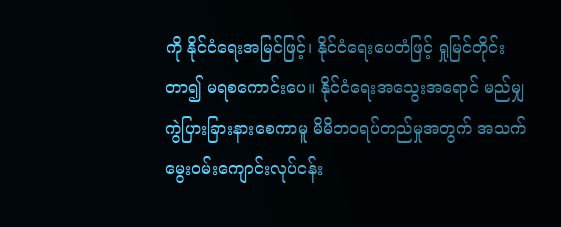ကို နိုင်ငံရေးအမြင်ဖြင့်၊ နိုင်ငံရေးပေတံဖြင့် ရှုမြင်တိုင်းတာ၍ မရစကောင်းပေ။ နိုင်ငံရေးအသွေးအရောင် မည်မျှကွဲပြားခြားနားစေကာမူ မိမိဘဝရပ်တည်မှုအတွက် အသက်မွေးဝမ်းကျောင်းလုပ်ငန်း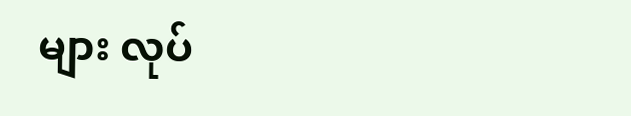များ လုပ်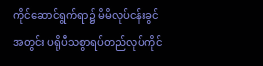ကိုင်ဆောင်ရွက်ရာ၌ မိမိလုပ်ငန်းခွင်အတွင်း ပရိုပီသစွာရပ်တည်လုပ်ကိုင်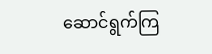ဆောင်ရွက်ကြ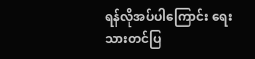ရန်လိုအပ်ပါကြောင်း ရေးသားတင်ပြ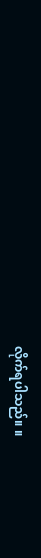လိုက်ရပါသည်။ ။